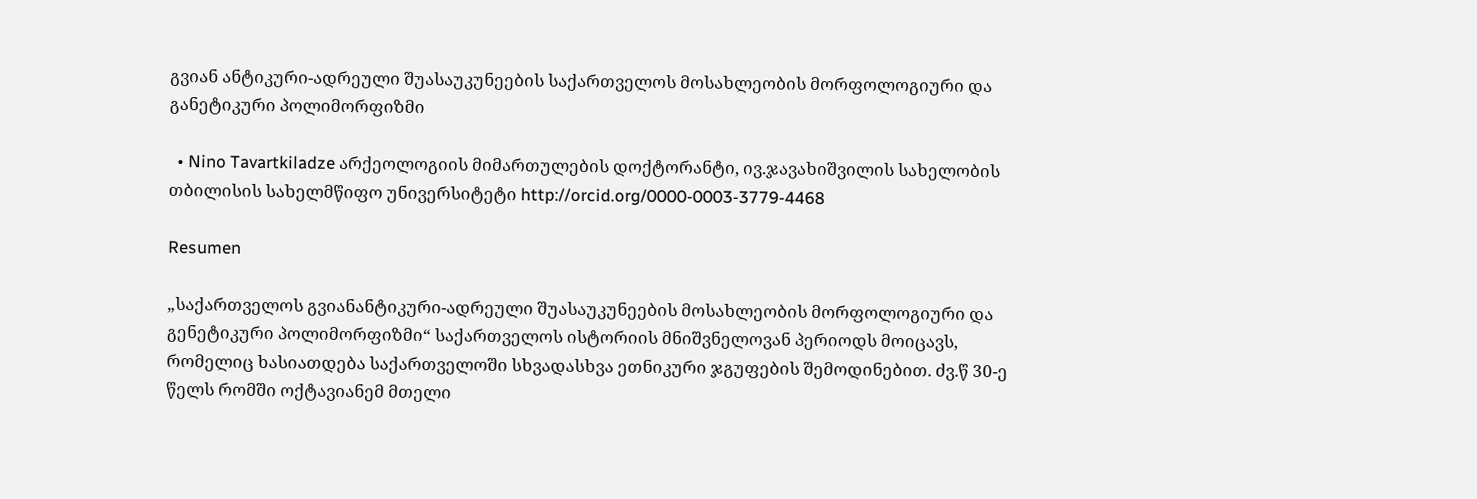გვიან ანტიკური-ადრეული შუასაუკუნეების საქართველოს მოსახლეობის მორფოლოგიური და განეტიკური პოლიმორფიზმი

  • Nino Tavartkiladze არქეოლოგიის მიმართულების დოქტორანტი, ივ.ჯავახიშვილის სახელობის თბილისის სახელმწიფო უნივერსიტეტი http://orcid.org/0000-0003-3779-4468

Resumen

„საქართველოს გვიანანტიკური-ადრეული შუასაუკუნეების მოსახლეობის მორფოლოგიური და გენეტიკური პოლიმორფიზმი“ საქართველოს ისტორიის მნიშვნელოვან პერიოდს მოიცავს, რომელიც ხასიათდება საქართველოში სხვადასხვა ეთნიკური ჯგუფების შემოდინებით. ძვ.წ 30-ე წელს რომში ოქტავიანემ მთელი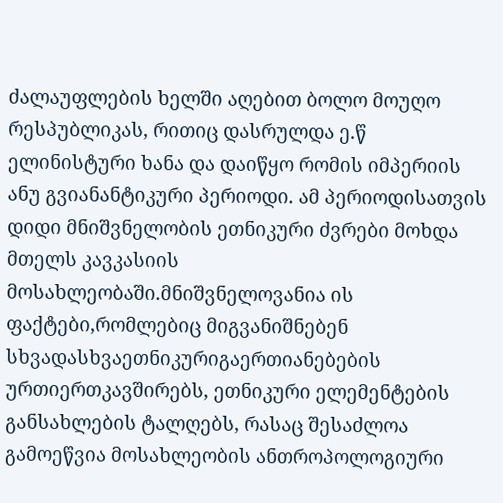ძალაუფლების ხელში აღებით ბოლო მოუღო რესპუბლიკას, რითიც დასრულდა ე.წ ელინისტური ხანა და დაიწყო რომის იმპერიის ანუ გვიანანტიკური პერიოდი. ამ პერიოდისათვის დიდი მნიშვნელობის ეთნიკური ძვრები მოხდა მთელს კავკასიის მოსახლეობაში.მნიშვნელოვანია ის ფაქტები,რომლებიც მიგვანიშნებენ სხვადასხვაეთნიკურიგაერთიანებების ურთიერთკავშირებს, ეთნიკური ელემენტების განსახლების ტალღებს, რასაც შესაძლოა გამოეწვია მოსახლეობის ანთროპოლოგიური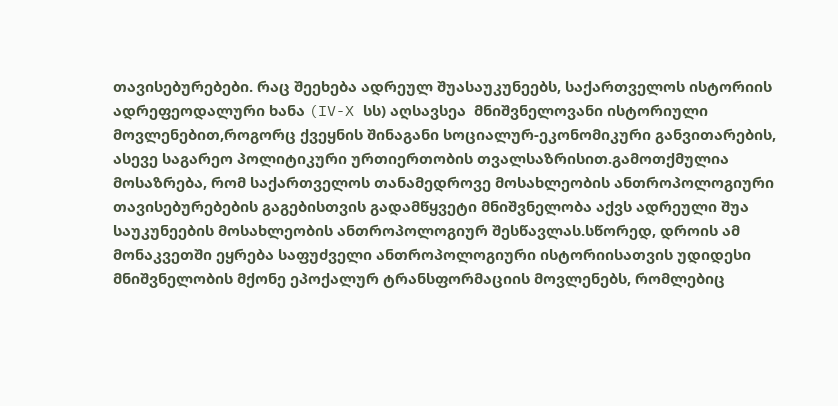თავისებურებები. რაც შეეხება ადრეულ შუასაუკუნეებს, საქართველოს ისტორიის ადრეფეოდალური ხანა (IV-X სს) აღსავსეა  მნიშვნელოვანი ისტორიული მოვლენებით,როგორც ქვეყნის შინაგანი სოციალურ-ეკონომიკური განვითარების, ასევე საგარეო პოლიტიკური ურთიერთობის თვალსაზრისით.გამოთქმულია მოსაზრება, რომ საქართველოს თანამედროვე მოსახლეობის ანთროპოლოგიური თავისებურებების გაგებისთვის გადამწყვეტი მნიშვნელობა აქვს ადრეული შუა საუკუნეების მოსახლეობის ანთროპოლოგიურ შესწავლას.სწორედ, დროის ამ მონაკვეთში ეყრება საფუძველი ანთროპოლოგიური ისტორიისათვის უდიდესი მნიშვნელობის მქონე ეპოქალურ ტრანსფორმაციის მოვლენებს, რომლებიც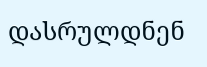დასრულდნენ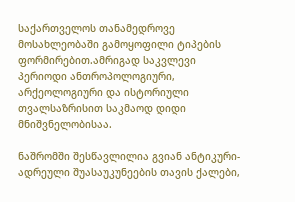საქართველოს თანამედროვე მოსახლეობაში გამოყოფილი ტიპების ფორმირებით.ამრიგად საკვლევი პერიოდი ანთროპოლოგიური, არქეოლოგიური და ისტორიული თვალსაზრისით საკმაოდ დიდი მნიშვნელობისაა.

ნაშრომში შესწავლილია გვიან ანტიკური-ადრეული შუასაუკუნეების თავის ქალები,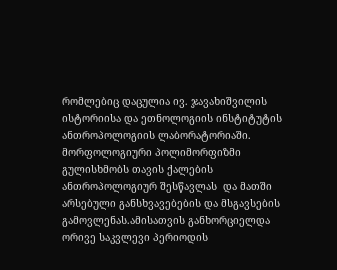რომლებიც დაცულია ივ. ჯავახიშვილის ისტორიისა და ეთნოლოგიის ინსტიტუტის ანთროპოლოგიის ლაბორატორიაში. მორფოლოგიური პოლიმორფიზმი გულისხმობს თავის ქალების ანთროპოლოგიურ შესწავლას  და მათში არსებული განსხვავებების და მსგავსების გამოვლენას.ამისათვის განხორციელდა ორივე საკვლევი პერიოდის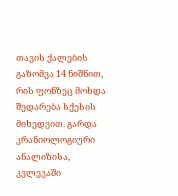თავის ქალების გაზომვა 14 ნიშნით, რის ფონზეც მოხდა შედარება სქესის მიხედვით. გარდა კრანიოლოგიური ანალიზისა, კვლევაში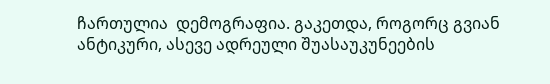ჩართულია  დემოგრაფია. გაკეთდა, როგორც გვიან ანტიკური, ასევე ადრეული შუასაუკუნეების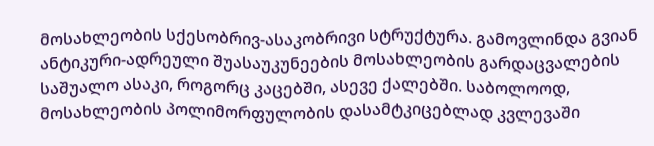მოსახლეობის სქესობრივ-ასაკობრივი სტრუქტურა. გამოვლინდა გვიან ანტიკური-ადრეული შუასაუკუნეების მოსახლეობის გარდაცვალების საშუალო ასაკი, როგორც კაცებში, ასევე ქალებში. საბოლოოდ, მოსახლეობის პოლიმორფულობის დასამტკიცებლად კვლევაში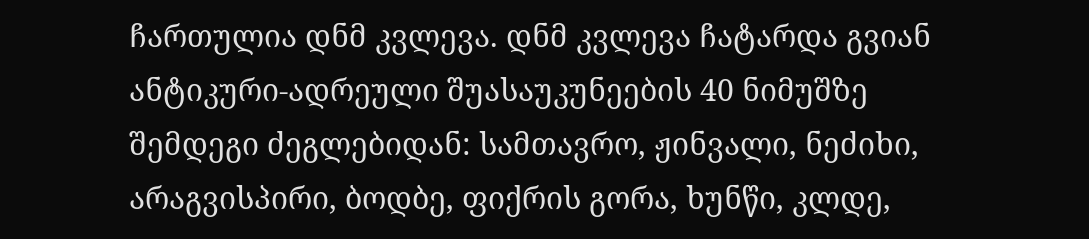ჩართულია დნმ კვლევა. დნმ კვლევა ჩატარდა გვიან ანტიკური-ადრეული შუასაუკუნეების 40 ნიმუშზე შემდეგი ძეგლებიდან: სამთავრო, ჟინვალი, ნეძიხი, არაგვისპირი, ბოდბე, ფიქრის გორა, ხუნწი, კლდე,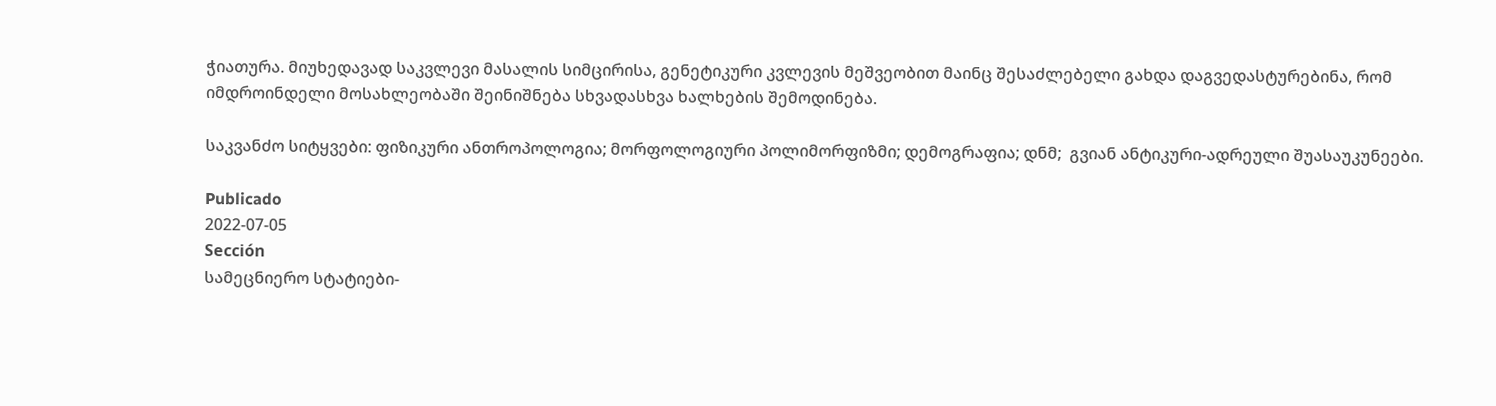ჭიათურა. მიუხედავად საკვლევი მასალის სიმცირისა, გენეტიკური კვლევის მეშვეობით მაინც შესაძლებელი გახდა დაგვედასტურებინა, რომ იმდროინდელი მოსახლეობაში შეინიშნება სხვადასხვა ხალხების შემოდინება.

საკვანძო სიტყვები: ფიზიკური ანთროპოლოგია; მორფოლოგიური პოლიმორფიზმი; დემოგრაფია; დნმ;  გვიან ანტიკური-ადრეული შუასაუკუნეები.

Publicado
2022-07-05
Sección
სამეცნიერო სტატიები-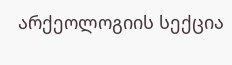არქეოლოგიის სექცია